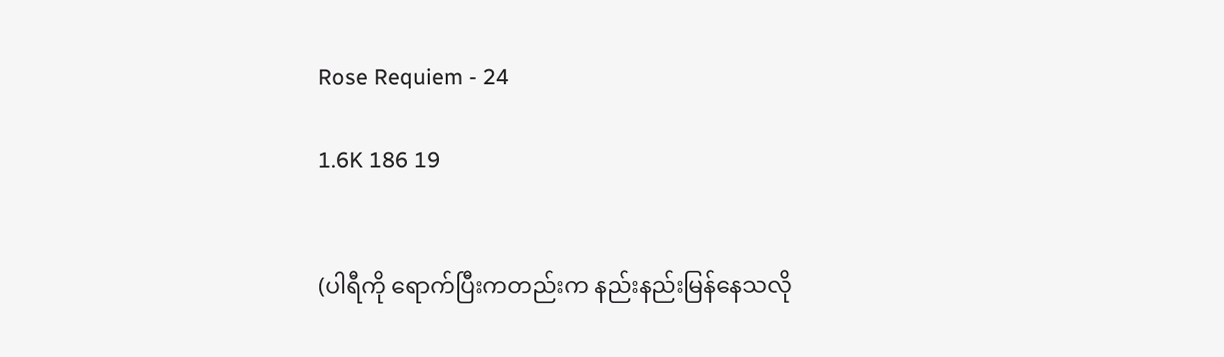Rose Requiem - 24

1.6K 186 19


(ပါရီကို ရောက်ပြီးကတည်းက နည်းနည်းမြန်နေသလို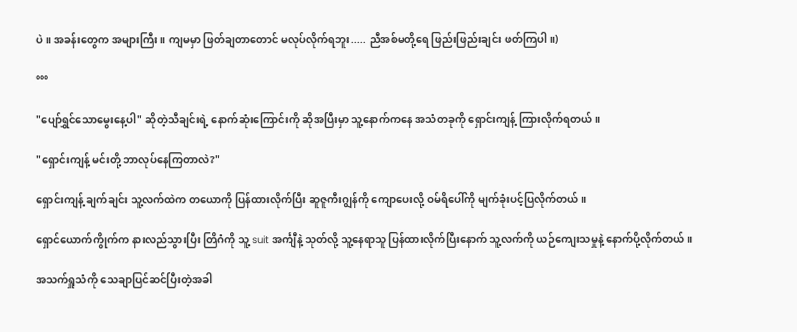ပဲ။ အခန်းတွေက အများကြီး။ ကျမမှာ ဖြတ်ချတာတောင် မလုပ်လိုက်ရဘူး..... ညီအစ်မတို့ရေ ဖြည်းဖြည်းချင်း ဖတ်ကြပါ။)

°°°

"ပျော်ရွှင်သောမွေးနေ့ပါ" ဆိုတဲ့သီချင်းရဲ့ နောက်ဆုံးကြောင်းကို ဆိုအပြီးမှာ သူ့နောက်ကနေ အသံတခုကို ရှောင်းကျန့် ကြားလိုက်ရတယ်။

"ရှောင်းကျန့် မင်းတို့ ဘာလုပ်နေကြတာလဲ?"

ရှောင်းကျန့် ချက်ချင်း သူ့လက်ထဲက တယောကို ပြန်ထားလိုက်ပြီး ဆူဇူကီးဂျွန်ကို ကျောပေးလို့ ဝမ်ရိပေါ်ကို မျက်ခုံးပင့်ပြလိုက်တယ်။

ရှောင်ယောက်ကွိုက်က နားလည်သွားပြီး တြိဂံကို သူ့ suit အင်္ကျီနဲ့ သုတ်လို့ သူ့နေရာသူ ပြန်ထားလိုက်ပြီးနောက် သူ့လက်ကို ယဉ်ကျေးသမှုနဲ့ နောက်ပို့လိုက်တယ်။

အသက်ရှူသံကို သေချာပြင်ဆင်ပြီးတဲ့အခါ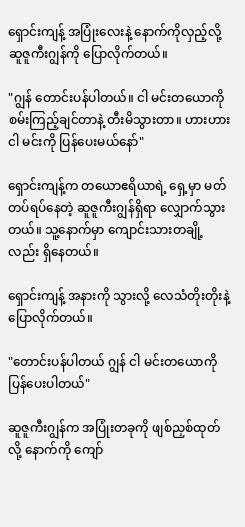ရှောင်းကျန့် အပြုံးလေးနဲ့ နောက်ကိုလှည့်လို့ ဆူဇူကီးဂျွန်ကို ပြောလိုက်တယ်။

"ဂျွန် တောင်းပန်ပါတယ်။ ငါ မင်းတယောကို စမ်းကြည့်ချင်တာနဲ့ တီးမိသွားတာ။ ဟားဟား ငါ မင်းကို ပြန်ပေးမယ်နော်"

ရှောင်းကျန့်က တယောဧရိယာရဲ့ ရှေ့မှာ မတ်တပ်ရပ်နေတဲ့ ဆူဇူကီးဂျွန်ရှိရာ‌ လျှောက်သွားတယ်။ သူ့နောက်မှာ ကျောင်းသားတချို့လည်း ရှိနေတယ်။

ရှောင်းကျန့် အနားကို သွားလို့ လေသံတိုးတိုးနဲ့ ပြောလိုက်တယ်။

"တောင်းပန်ပါတယ် ဂျွန် ငါ မင်းတယောကို ပြန်ပေးပါတယ်"

ဆူဇူကီးဂျွန်က အပြုံးတခုကို ဖျစ်ညှစ်ထုတ်လို့ နောက်ကို ကျော်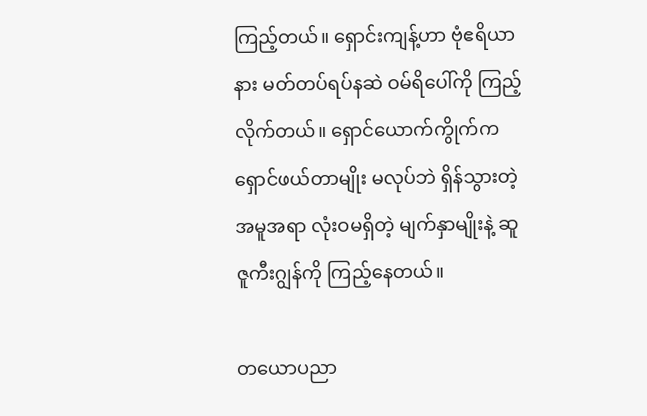ကြည့်တယ်။ ရှောင်းကျန့်ဟာ ဗုံဧရိယာနား မတ်တပ်ရပ်နဆဲ ဝမ်ရိပေါ်ကို ကြည့်လိုက်တယ်။ ရှောင်ယောက်ကွိုက်က ရှောင်ဖယ်တာမျိုး မလုပ်ဘဲ ရှိန်သွားတဲ့အမူအရာ လုံးဝမရှိတဲ့ မျက်နှာမျိုးနဲ့ ဆူဇူကီးဂျွန်ကို ကြည့်နေတယ်။

တယောပညာ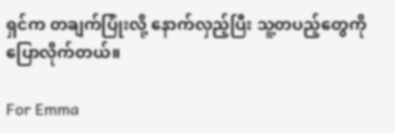ရှင်က တချက်ပြုံးလို့ နောက်လှည့်ပြီး သူ့တပည့်တွေကို ပြောလိုက်တယ်။

For Emma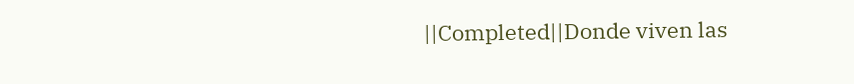||Completed||Donde viven las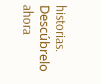historias. Descúbrelo ahora